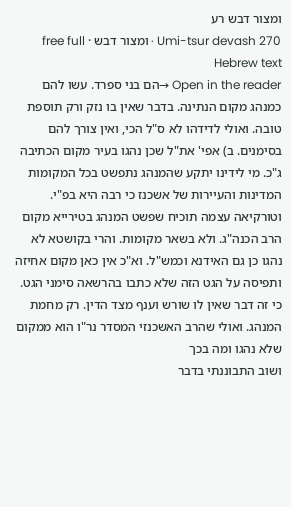ומצור דבש רע
Umi-tsur devash 270 · ומצור דבש · free full Hebrew text
Open in the reader →הם בני ספרד. עשו להם כמנהג מקום הנתינה. בדבר שאין בו נזק ורק תוספת טובה. ואולי לדידהו לא ס"ל הכי, ואין צורך להם בסימנים. ב) אפי' את"ל שכן נהגו בעיר מקום הכתיבה ג"כ. מי לידינו יתקע שהמנהג נתפשט בכל המקומות המדינות והעיירות של אשכנז כי רבה היא בפ"י. וטורקיאה עצמה תוכיח שפשט המנהג בטירייא מקום הרב הכנה"ג. ולא בשאר מקומות. והרי בקושטא לא נהגו כן גם האידנא וכמש"ל. וא"כ אין כאן מקום אחיזה ותפיסה על הגט הזה שלא כתבו בהרשאה סימני הגט. כי זה דבר שאין לו שורש וענף מצד הדין. רק מחמת המנהג. ואולי שהרב האשכנזי המסדר נר"ו הוא ממקום שלא נהגו ומה בכך
ושוב התבוננתי בדבר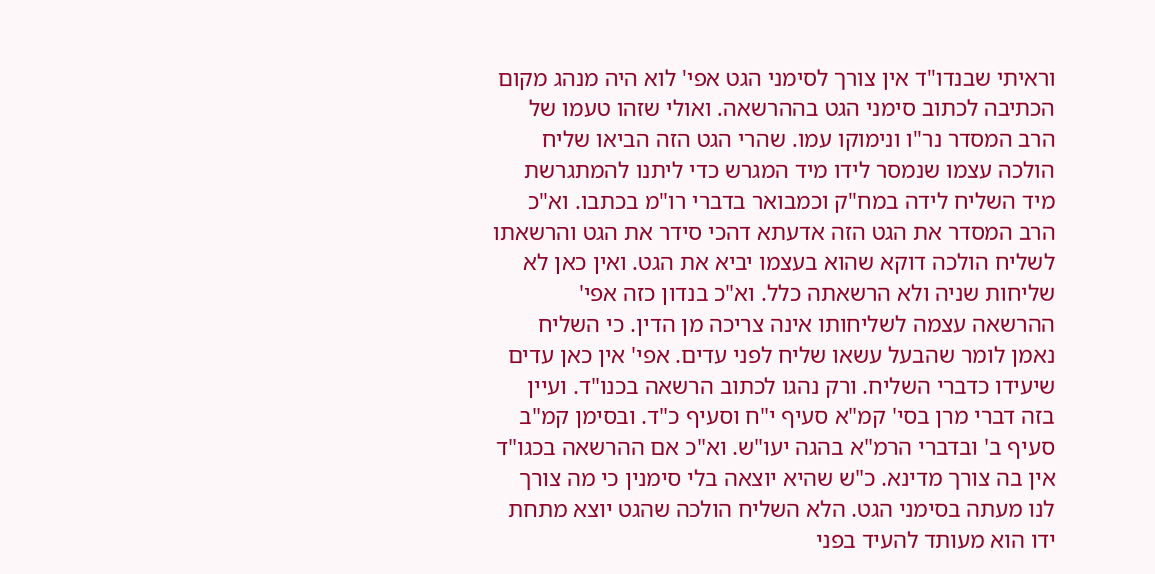וראיתי שבנדו"ד אין צורך לסימני הגט אפי' לוא היה מנהג מקום הכתיבה לכתוב סימני הגט בההרשאה. ואולי שזהו טעמו של הרב המסדר נר"ו ונימוקו עמו. שהרי הגט הזה הביאו שליח הולכה עצמו שנמסר לידו מיד המגרש כדי ליתנו להמתגרשת מיד השליח לידה במח"ק וכמבואר בדברי רו"מ בכתבו. וא"כ הרב המסדר את הגט הזה אדעתא דהכי סידר את הגט והרשאתו לשליח הולכה דוקא שהוא בעצמו יביא את הגט. ואין כאן לא שליחות שניה ולא הרשאתה כלל. וא"כ בנדון כזה אפי' ההרשאה עצמה לשליחותו אינה צריכה מן הדין. כי השליח נאמן לומר שהבעל עשאו שליח לפני עדים. אפי' אין כאן עדים שיעידו כדברי השליח. ורק נהגו לכתוב הרשאה בכנו"ד. ועיין בזה דברי מרן בסי' קמ"א סעיף י"ח וסעיף כ"ד. ובסימן קמ"ב סעיף ב' ובדברי הרמ"א בהגה יעו"ש. וא"כ אם ההרשאה בכגו"ד אין בה צורך מדינא. כ"ש שהיא יוצאה בלי סימנין כי מה צורך לנו מעתה בסימני הגט. הלא השליח הולכה שהגט יוצא מתחת ידו הוא מעותד להעיד בפני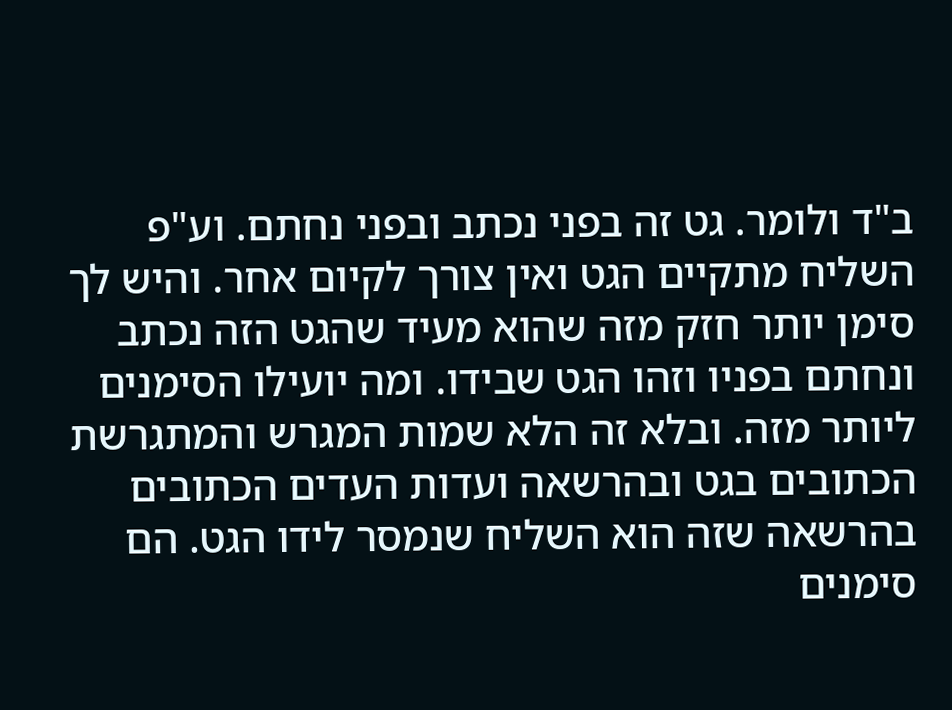ב"ד ולומר. גט זה בפני נכתב ובפני נחתם. וע"פ השליח מתקיים הגט ואין צורך לקיום אחר. והיש לך סימן יותר חזק מזה שהוא מעיד שהגט הזה נכתב ונחתם בפניו וזהו הגט שבידו. ומה יועילו הסימנים ליותר מזה. ובלא זה הלא שמות המגרש והמתגרשת הכתובים בגט ובהרשאה ועדות העדים הכתובים בהרשאה שזה הוא השליח שנמסר לידו הגט. הם סימנים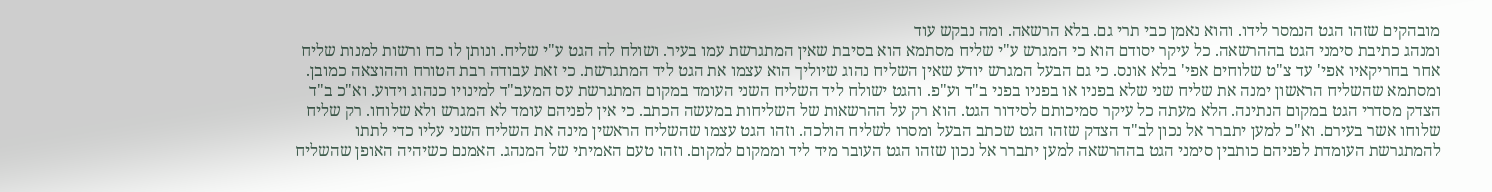מובהקים שזהו הגט הנמסר לידו. והוא נאמן כבי תרי גם. בלא הרשאה. ומה נבקש עוד
ומנהג כתיבת סימני הגט בההרשאה. כל עיקר יסודם הוא כי המגרש ע"י שליח מסתמא הוא בסיבת שאין המתגרשת עמו בעיר. ושולח לה הגט ע"י שליח. ונותן לו כח ורשות למנות שליח אחר בחריקאיו אפי' עד צ"ט שלוחים אפי' בלא אונס. כי גם הבעל המגרש יודע שאין השליח נהוג שיוליך הוא עצמו את הגט ליד המתגרשת. כי זאת עבודה רבת הטורח וההוצאה כמובן. ומסתמא שהשליח הראשון ימנה את שליח שני שלא בפניו או בפניו בפני ב"ד וע"פ. והגט ישולח ליד השליח השני העומד במקום המתגרשת עס המעב"ד למינויו כנהוג וידוע. וא"כ ב"ד הצדק מסדרי הגט במקום הנתינה. הלא מעתה כל עיקר סמיכותם לסידור הגט. הוא רק על ההרשאות של השליחות במעשה הכתב. כי אין לפניהם עומד לא המגרש ולא שלוחו. רק שליח שלוחו אשר בעירם. וא"כ למען יתברר אל נכון לב"ד הצדק שזהו הגט שכתב הבעל ומסרו לשליח הולכה. וזהו הגט עצמו שהשליח הראשין מינה את השליח השני עליו כדי לתתו להמתגרשת העומדת לפניהם כותבין סימני הגט בההרשאה למען יתברר אל נכון שזהו הגט העובר מיד ליד וממקום למקום. וזהו טעם האמיתי של המנהג. האמנם כשיהיה האופן שהשליח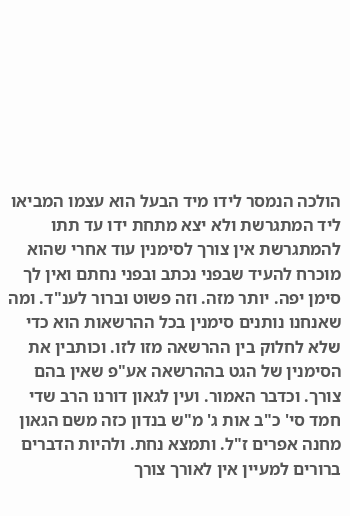הולכה הנמסר לידו מיד הבעל הוא עצמו המביאו ליד המתגרשת ולא יצא מתחת ידו עד תתו להמתגרשת אין צורך לסימנין עוד אחרי שהוא מוכרח להעיד שבפני נכתב ובפני נחתם ואין לך סימן יפה. יותר מזה. וזה פשוט וברור לענ"ד. ומה שאנחנו נותנים סימנין בכל ההרשאות הוא כדי שלא לחלוק בין ההרשאה מזו לזו. וכותבין את הסימנין של הגט בההרשאה אע"פ שאין בהם צורך. וכדבר האמור. ועין לגאון דורנו הרב שדי חמד סי' כ"ב אות ג' מ"ש בנדון כזה משם הגאון מחנה אפרים ז"ל. ותמצא נחת. ולהיות הדברים ברורים למעיין אין לאורך צורך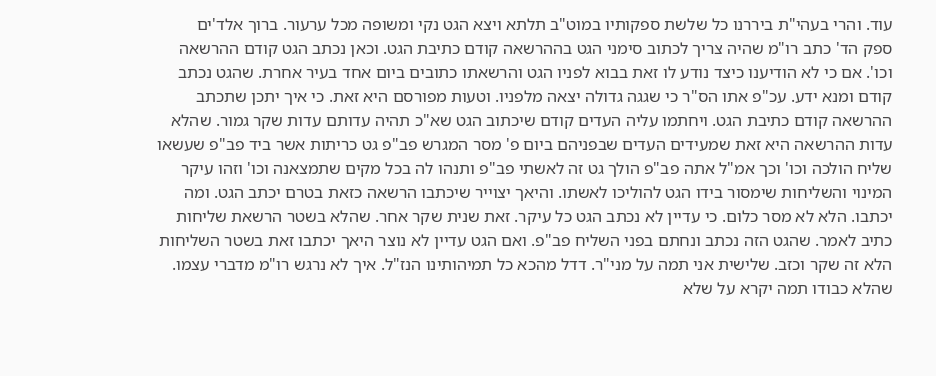עוד. והרי בעהי"ת ביררנו כל שלשת ספקותיו במוט"ב תלתא ויצא הגט נקי ומשופה מכל ערעור. ברוך אלד'ים
ספק הד' כתב רו"מ שהיה צריך לכתוב סימני הגט בההרשאה קודם כתיבת הגט. וכאן נכתב הגט קודם ההרשאה וכו'. אם כי לא הודיענו כיצד נודע לו זאת בבוא לפניו הגט והרשאתו כתובים ביום אחד בעיר אחרת. שהגט נכתב קודם ומנא ידע. עכ"פ אתו הס"ר כי שגגה גדולה יצאה מלפניו. וטעות מפורסם היא זאת. כי איך יתכן שתכתב ההרשאה קודם כתיבת הגט. ויחתמו עליה העדים קודם שיכתוב הגט שא"כ תהיה עדותם עדות שקר גמור. שהלא עדות ההרשאה היא זאת שמעידים העדים שבפניהם ביום פ' מסר המגרש פב"פ גט כריתות אשר ביד פב"פ שעשאו שליח הולכה וכו' וכך אמ"ל אתה פב"פ הולך גט זה לאשתי פב"פ ותנהו לה בכל מקים שתמצאנה וכו' וזהו עיקר המינוי והשליחות שימסור בידו הגט להוליכו לאשתו. והיאך יצוייר שיכתבו הרשאה כזאת בטרם יכתב הגט. ומה יכתבו. הלא לא מסר כלום. כי עדיין לא נכתב הגט כל עיקר. זאת שנית שקר אחר. שהלא בשטר הרשאת שליחות כתיב לאמר. שהגט הזה נכתב ונחתם בפני השליח פב"פ. ואם הגט עדיין לא נוצר היאך יכתבו זאת בשטר השליחות הלא זה שקר וכזב. שלישית אני תמה על מני"ר. דדל מהכא כל תמיהותינו הנז"ל. איך לא נרגש רו"מ מדברי עצמו. שהלא כבודו תמה יקרא על שלא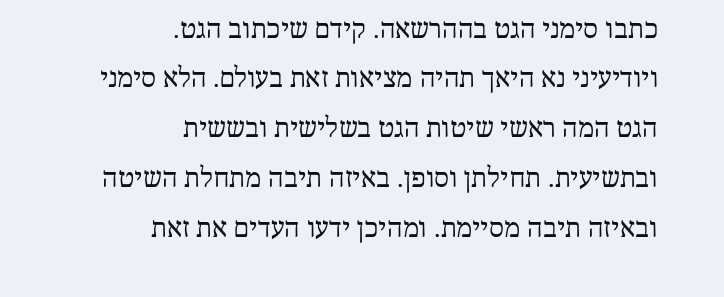כתבו סימני הגט בההרשאה. קידם שיכתוב הגט. ויודיעיני נא היאך תהיה מציאות זאת בעולם. הלא סימני הגט המה ראשי שיטות הגט בשלישית ובששית ובתשיעית. תחילתן וסופן. באיזה תיבה מתחלת השיטה ובאיזה תיבה מסיימת. ומהיכן ידעו העדים את זאת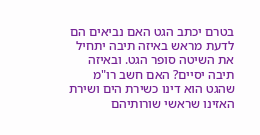בטרם יכתב הגט האם נביאים הם לדעת מראש באיזה תיבה יתחיל את השיטה סופר הגט. ובאיזה תיבה יסיים? האם חשב רו"מ שהגט הוא דינו כשירת הים ושירת האזינו שראשי שורותיהם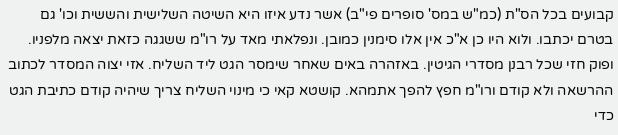קבועים בכל הס"ת (כמ"ש במס' סופרים פי"ב) אשר נדע איזו היא השיטה השלישית והששית וכו' גם בטרם יכתבו. ולוא היו כן א"כ אין אלו סימנין כמובן. ונפלאתי מאד על רו"מ ששגגה כזאת יצאה מלפניו. ופוק חזי שכל רבנן מסדרי הגיטין. באזהרה באים שאחר שימסר הגט ליד השליח. אזי יצוה המסדר לכתוב ההרשאה ולא קודם ורו"מ חפץ להפך אתמהא. קושטא קאי כי מינוי השליח צריך שיהיה קודם כתיבת הגט כדי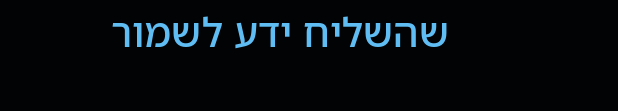שהשליח ידע לשמור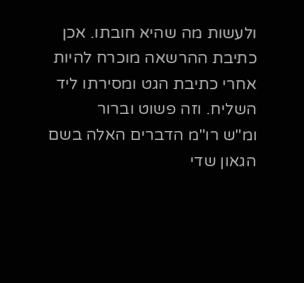ולעשות מה שהיא חובתו. אכן כתיבת ההרשאה מוכרח להיות אחרי כתיבת הגט ומסירתו ליד השליח. וזה פשוט וברור
ומ"ש רו"מ הדברים האלה בשם הגאון שדי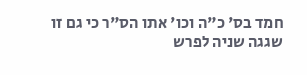חמד בס' כ"ה וכו' אתו הס"ר כי גם זו שגגה שניה לפרש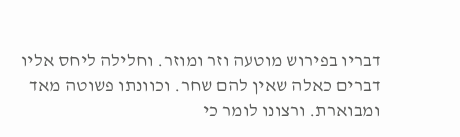דבריו בפירוש מוטעה וזר ומוזר. וחלילה ליחס אליו דברים כאלה שאין להם שחר. וכוונתו פשוטה מאד ומבוארת. ורצונו לומר כי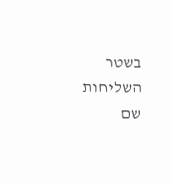בשטר השליחות שם